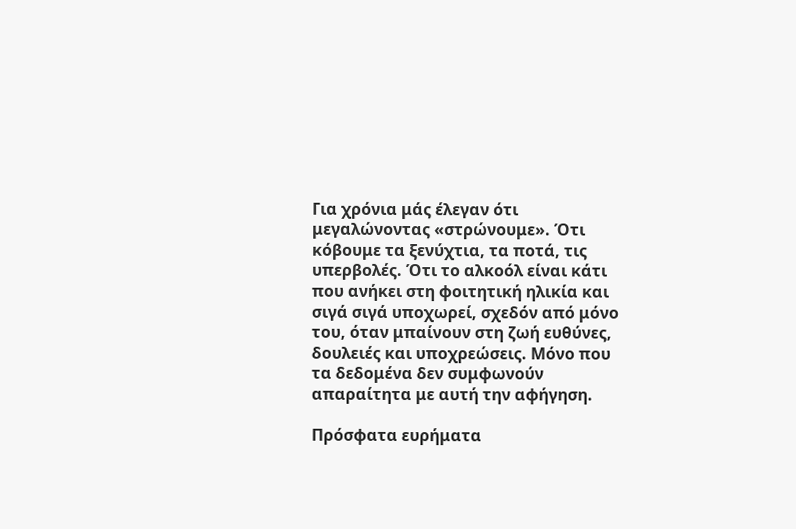Για χρόνια μάς έλεγαν ότι μεγαλώνοντας «στρώνουμε». Ότι κόβουμε τα ξενύχτια, τα ποτά, τις υπερβολές. Ότι το αλκοόλ είναι κάτι που ανήκει στη φοιτητική ηλικία και σιγά σιγά υποχωρεί, σχεδόν από μόνο του, όταν μπαίνουν στη ζωή ευθύνες, δουλειές και υποχρεώσεις. Μόνο που τα δεδομένα δεν συμφωνούν απαραίτητα με αυτή την αφήγηση.

Πρόσφατα ευρήματα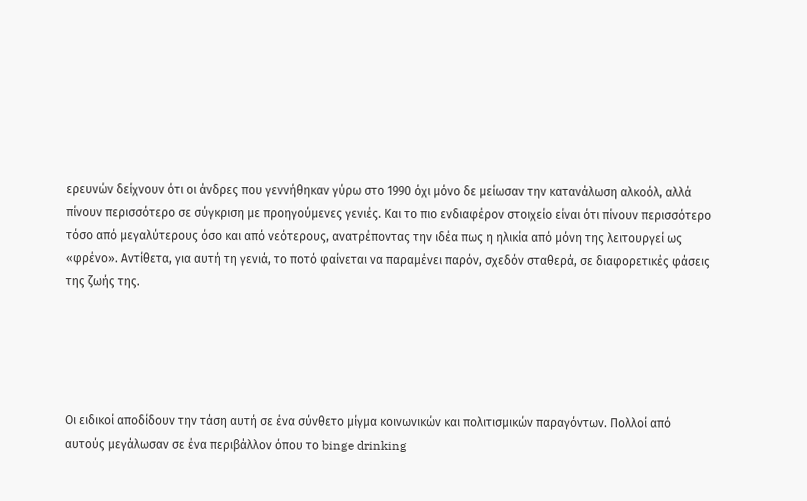ερευνών δείχνουν ότι οι άνδρες που γεννήθηκαν γύρω στο 1990 όχι μόνο δε μείωσαν την κατανάλωση αλκοόλ, αλλά πίνουν περισσότερο σε σύγκριση με προηγούμενες γενιές. Και το πιο ενδιαφέρον στοιχείο είναι ότι πίνουν περισσότερο τόσο από μεγαλύτερους όσο και από νεότερους, ανατρέποντας την ιδέα πως η ηλικία από μόνη της λειτουργεί ως «φρένο». Αντίθετα, για αυτή τη γενιά, το ποτό φαίνεται να παραμένει παρόν, σχεδόν σταθερά, σε διαφορετικές φάσεις της ζωής της.





Οι ειδικοί αποδίδουν την τάση αυτή σε ένα σύνθετο μίγμα κοινωνικών και πολιτισμικών παραγόντων. Πολλοί από αυτούς μεγάλωσαν σε ένα περιβάλλον όπου το binge drinking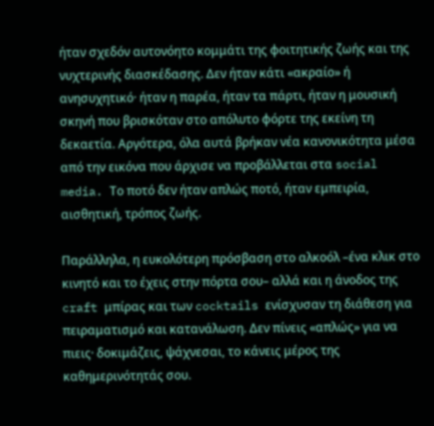ήταν σχεδόν αυτονόητο κομμάτι της φοιτητικής ζωής και της νυχτερινής διασκέδασης. Δεν ήταν κάτι «ακραίο» ή ανησυχητικό· ήταν η παρέα, ήταν τα πάρτι, ήταν η μουσική σκηνή που βρισκόταν στο απόλυτο φόρτε της εκείνη τη δεκαετία. Αργότερα, όλα αυτά βρήκαν νέα κανονικότητα μέσα από την εικόνα που άρχισε να προβάλλεται στα social media. Το ποτό δεν ήταν απλώς ποτό, ήταν εμπειρία, αισθητική, τρόπος ζωής.

Παράλληλα, η ευκολότερη πρόσβαση στο αλκοόλ –ένα κλικ στο κινητό και το έχεις στην πόρτα σου– αλλά και η άνοδος της craft μπίρας και των cocktails ενίσχυσαν τη διάθεση για πειραματισμό και κατανάλωση. Δεν πίνεις «απλώς» για να πιεις· δοκιμάζεις, ψάχνεσαι, το κάνεις μέρος της καθημερινότητάς σου.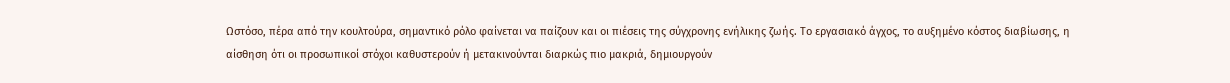Ωστόσο, πέρα από την κουλτούρα, σημαντικό ρόλο φαίνεται να παίζουν και οι πιέσεις της σύγχρονης ενήλικης ζωής. Το εργασιακό άγχος, το αυξημένο κόστος διαβίωσης, η αίσθηση ότι οι προσωπικοί στόχοι καθυστερούν ή μετακινούνται διαρκώς πιο μακριά, δημιουργούν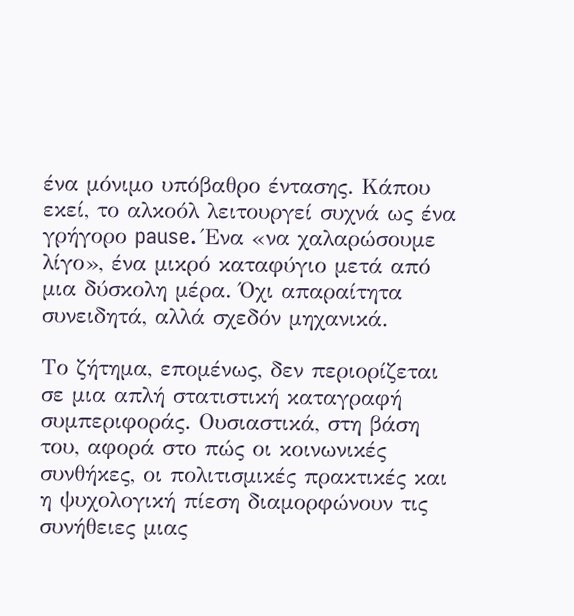ένα μόνιμο υπόβαθρο έντασης. Κάπου εκεί, το αλκοόλ λειτουργεί συχνά ως ένα γρήγορο pause. Ένα «να χαλαρώσουμε λίγο», ένα μικρό καταφύγιο μετά από μια δύσκολη μέρα. Όχι απαραίτητα συνειδητά, αλλά σχεδόν μηχανικά.

Το ζήτημα, επομένως, δεν περιορίζεται σε μια απλή στατιστική καταγραφή συμπεριφοράς. Ουσιαστικά, στη βάση του, αφορά στο πώς οι κοινωνικές συνθήκες, οι πολιτισμικές πρακτικές και η ψυχολογική πίεση διαμορφώνουν τις συνήθειες μιας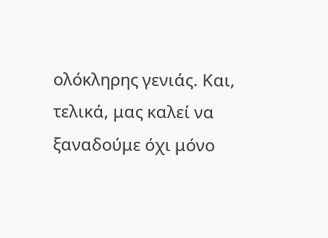ολόκληρης γενιάς. Και, τελικά, μας καλεί να ξαναδούμε όχι μόνο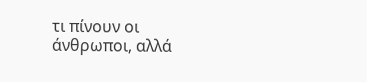τι πίνουν οι άνθρωποι, αλλά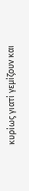κυρίως γιατί γεμίζουν και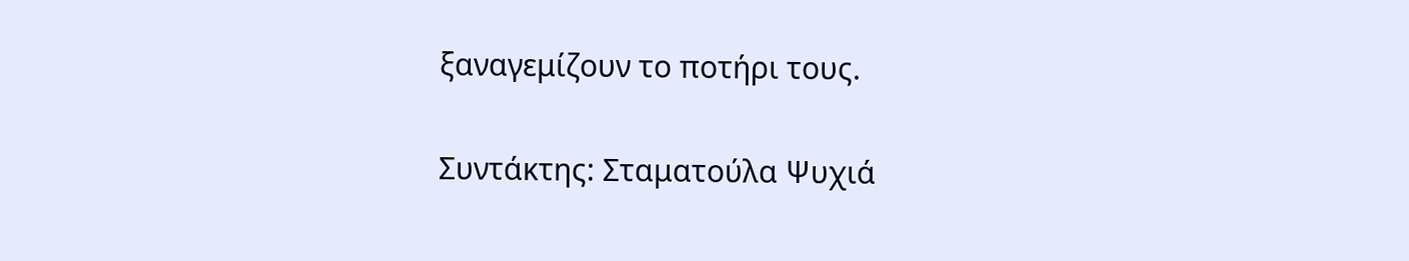ξαναγεμίζουν το ποτήρι τους.

Συντάκτης: Σταματούλα Ψυχιά